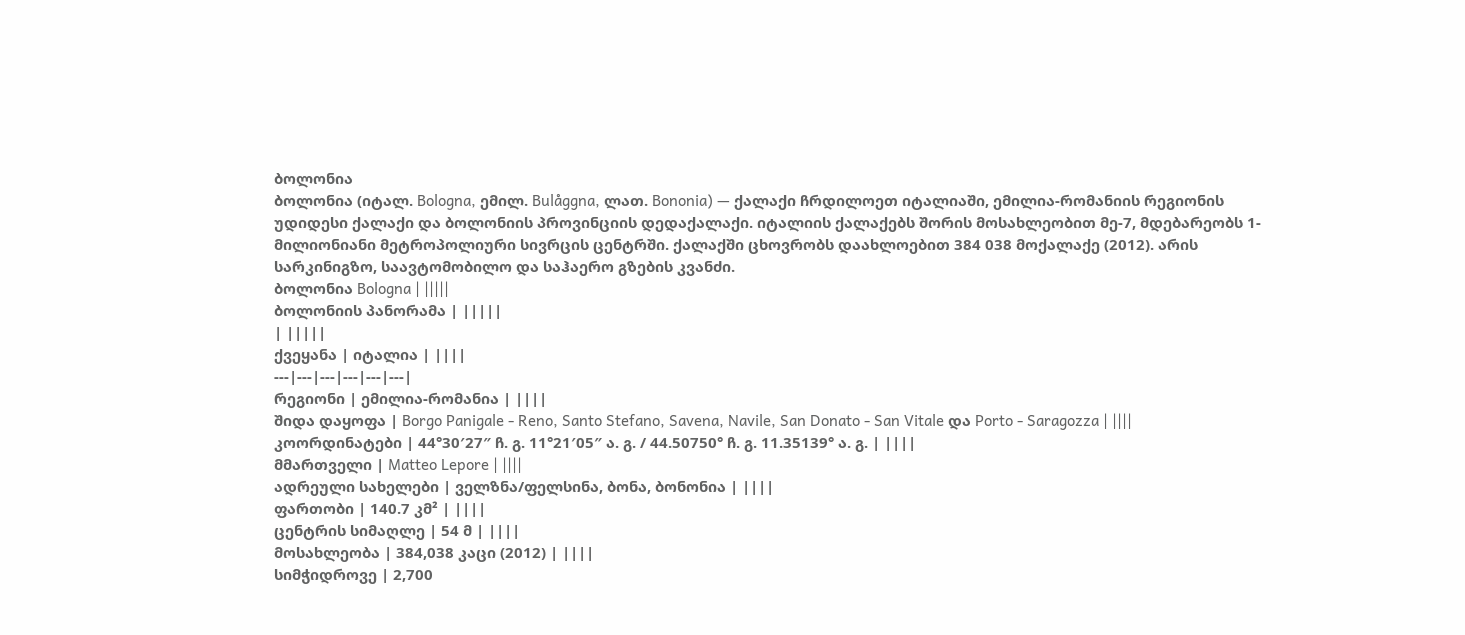ბოლონია
ბოლონია (იტალ. Bologna, ემილ. Bulåggna, ლათ. Bononia) — ქალაქი ჩრდილოეთ იტალიაში, ემილია-რომანიის რეგიონის უდიდესი ქალაქი და ბოლონიის პროვინციის დედაქალაქი. იტალიის ქალაქებს შორის მოსახლეობით მე-7, მდებარეობს 1-მილიონიანი მეტროპოლიური სივრცის ცენტრში. ქალაქში ცხოვრობს დაახლოებით 384 038 მოქალაქე (2012). არის სარკინიგზო, საავტომობილო და საჰაერო გზების კვანძი.
ბოლონია Bologna | |||||
ბოლონიის პანორამა | |||||
| |||||
ქვეყანა | იტალია | ||||
---|---|---|---|---|---|
რეგიონი | ემილია-რომანია | ||||
შიდა დაყოფა | Borgo Panigale - Reno, Santo Stefano, Savena, Navile, San Donato - San Vitale და Porto - Saragozza | ||||
კოორდინატები | 44°30′27″ ჩ. გ. 11°21′05″ ა. გ. / 44.50750° ჩ. გ. 11.35139° ა. გ. | ||||
მმართველი | Matteo Lepore | ||||
ადრეული სახელები | ველზნა/ფელსინა, ბონა, ბონონია | ||||
ფართობი | 140.7 კმ² | ||||
ცენტრის სიმაღლე | 54 მ | ||||
მოსახლეობა | 384,038 კაცი (2012) | ||||
სიმჭიდროვე | 2,700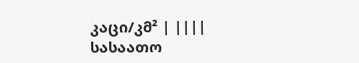კაცი/კმ² | ||||
სასაათო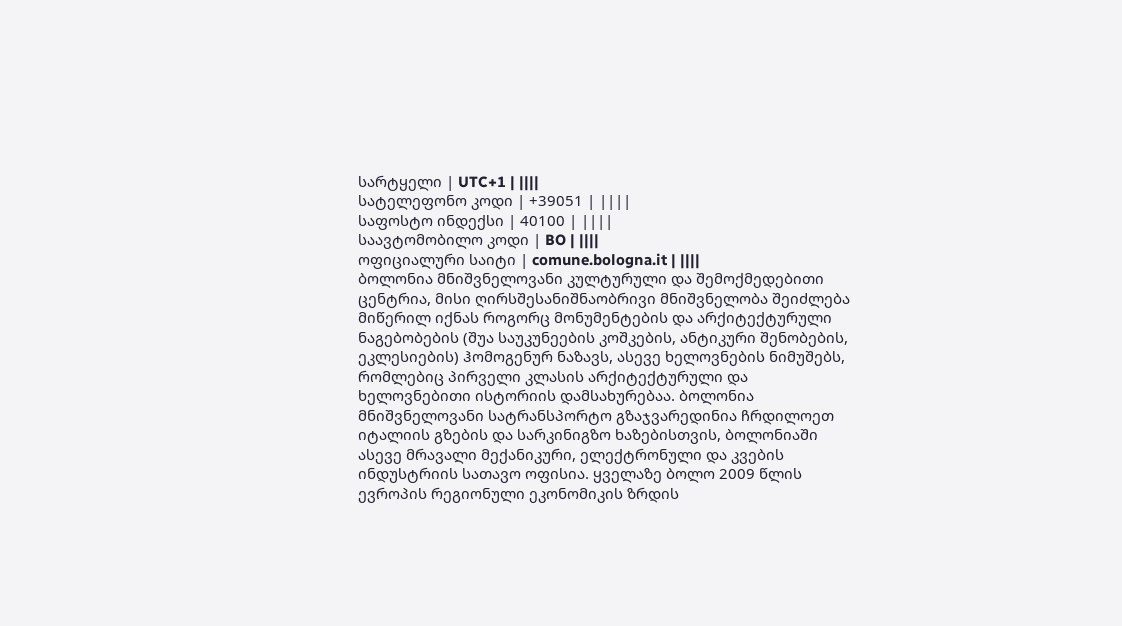სარტყელი | UTC+1 | ||||
სატელეფონო კოდი | +39051 | ||||
საფოსტო ინდექსი | 40100 | ||||
საავტომობილო კოდი | BO | ||||
ოფიციალური საიტი | comune.bologna.it | ||||
ბოლონია მნიშვნელოვანი კულტურული და შემოქმედებითი ცენტრია, მისი ღირსშესანიშნაობრივი მნიშვნელობა შეიძლება მიწერილ იქნას როგორც მონუმენტების და არქიტექტურული ნაგებობების (შუა საუკუნეების კოშკების, ანტიკური შენობების, ეკლესიების) ჰომოგენურ ნაზავს, ასევე ხელოვნების ნიმუშებს, რომლებიც პირველი კლასის არქიტექტურული და ხელოვნებითი ისტორიის დამსახურებაა. ბოლონია მნიშვნელოვანი სატრანსპორტო გზაჯვარედინია ჩრდილოეთ იტალიის გზების და სარკინიგზო ხაზებისთვის, ბოლონიაში ასევე მრავალი მექანიკური, ელექტრონული და კვების ინდუსტრიის სათავო ოფისია. ყველაზე ბოლო 2009 წლის ევროპის რეგიონული ეკონომიკის ზრდის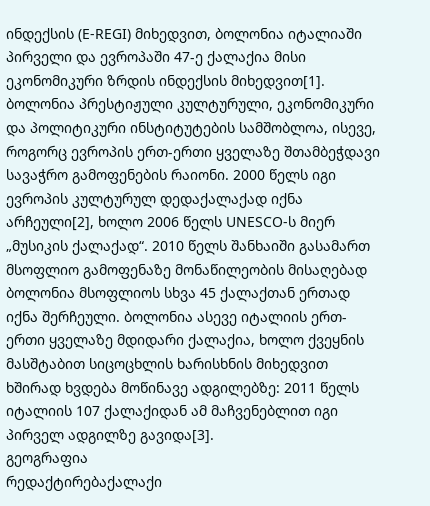ინდექსის (E-REGI) მიხედვით, ბოლონია იტალიაში პირველი და ევროპაში 47-ე ქალაქია მისი ეკონომიკური ზრდის ინდექსის მიხედვით[1].
ბოლონია პრესტიჟული კულტურული, ეკონომიკური და პოლიტიკური ინსტიტუტების სამშობლოა, ისევე, როგორც ევროპის ერთ-ერთი ყველაზე შთამბეჭდავი სავაჭრო გამოფენების რაიონი. 2000 წელს იგი ევროპის კულტურულ დედაქალაქად იქნა არჩეული[2], ხოლო 2006 წელს UNESCO-ს მიერ „მუსიკის ქალაქად“. 2010 წელს შანხაიში გასამართ მსოფლიო გამოფენაზე მონაწილეობის მისაღებად ბოლონია მსოფლიოს სხვა 45 ქალაქთან ერთად იქნა შერჩეული. ბოლონია ასევე იტალიის ერთ-ერთი ყველაზე მდიდარი ქალაქია, ხოლო ქვეყნის მასშტაბით სიცოცხლის ხარისხნის მიხედვით ხშირად ხვდება მოწინავე ადგილებზე: 2011 წელს იტალიის 107 ქალაქიდან ამ მაჩვენებლით იგი პირველ ადგილზე გავიდა[3].
გეოგრაფია
რედაქტირებაქალაქი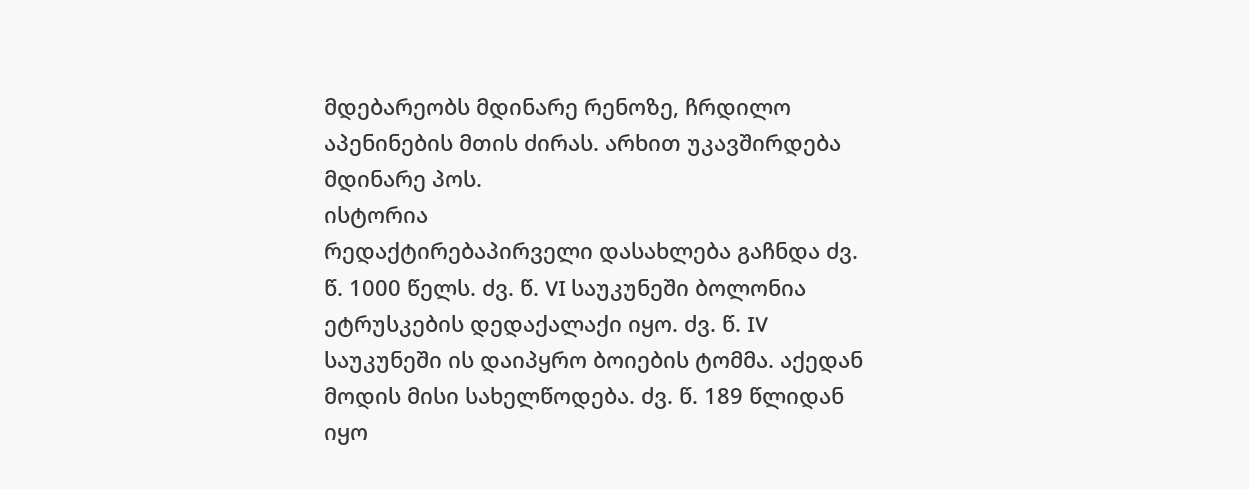მდებარეობს მდინარე რენოზე, ჩრდილო აპენინების მთის ძირას. არხით უკავშირდება მდინარე პოს.
ისტორია
რედაქტირებაპირველი დასახლება გაჩნდა ძვ. წ. 1000 წელს. ძვ. წ. VI საუკუნეში ბოლონია ეტრუსკების დედაქალაქი იყო. ძვ. წ. IV საუკუნეში ის დაიპყრო ბოიების ტომმა. აქედან მოდის მისი სახელწოდება. ძვ. წ. 189 წლიდან იყო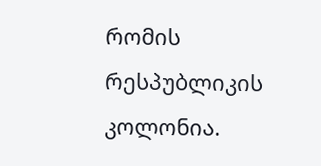რომის რესპუბლიკის კოლონია.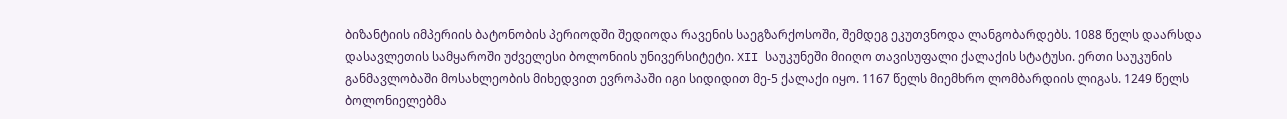ბიზანტიის იმპერიის ბატონობის პერიოდში შედიოდა რავენის საეგზარქოსოში, შემდეგ ეკუთვნოდა ლანგობარდებს. 1088 წელს დაარსდა დასავლეთის სამყაროში უძველესი ბოლონიის უნივერსიტეტი. XII საუკუნეში მიიღო თავისუფალი ქალაქის სტატუსი. ერთი საუკუნის განმავლობაში მოსახლეობის მიხედვით ევროპაში იგი სიდიდით მე-5 ქალაქი იყო. 1167 წელს მიემხრო ლომბარდიის ლიგას. 1249 წელს ბოლონიელებმა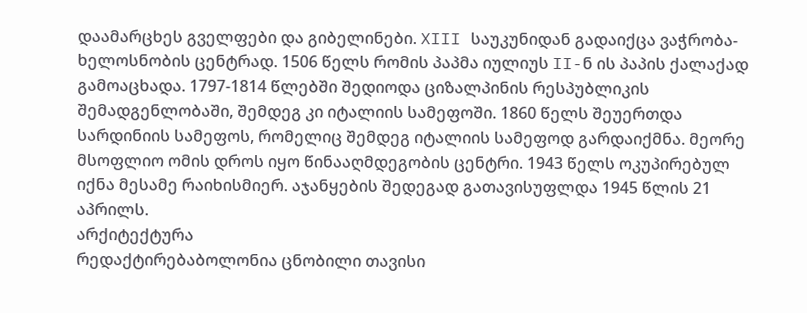დაამარცხეს გველფები და გიბელინები. XIII საუკუნიდან გადაიქცა ვაჭრობა-ხელოსნობის ცენტრად. 1506 წელს რომის პაპმა იულიუს II-ნ ის პაპის ქალაქად გამოაცხადა. 1797-1814 წლებში შედიოდა ციზალპინის რესპუბლიკის შემადგენლობაში, შემდეგ კი იტალიის სამეფოში. 1860 წელს შეუერთდა სარდინიის სამეფოს, რომელიც შემდეგ იტალიის სამეფოდ გარდაიქმნა. მეორე მსოფლიო ომის დროს იყო წინააღმდეგობის ცენტრი. 1943 წელს ოკუპირებულ იქნა მესამე რაიხისმიერ. აჯანყების შედეგად გათავისუფლდა 1945 წლის 21 აპრილს.
არქიტექტურა
რედაქტირებაბოლონია ცნობილი თავისი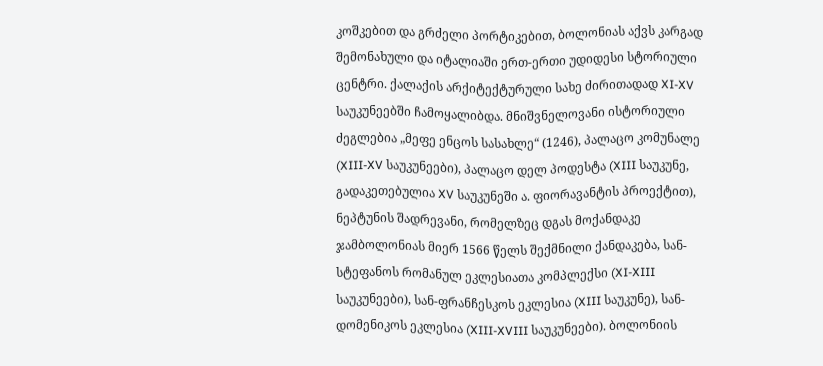კოშკებით და გრძელი პორტიკებით, ბოლონიას აქვს კარგად შემონახული და იტალიაში ერთ-ერთი უდიდესი სტორიული ცენტრი. ქალაქის არქიტექტურული სახე ძირითადად XI-XV საუკუნეებში ჩამოყალიბდა. მნიშვნელოვანი ისტორიული ძეგლებია „მეფე ენცოს სასახლე“ (1246), პალაცო კომუნალე (XIII-XV საუკუნეები), პალაცო დელ პოდესტა (XIII საუკუნე, გადაკეთებულია XV საუკუნეში ა. ფიორავანტის პროექტით), ნეპტუნის შადრევანი, რომელზეც დგას მოქანდაკე ჯამბოლონიას მიერ 1566 წელს შექმნილი ქანდაკება, სან-სტეფანოს რომანულ ეკლესიათა კომპლექსი (XI-XIII საუკუნეები), სან-ფრანჩესკოს ეკლესია (XIII საუკუნე), სან-დომენიკოს ეკლესია (XIII-XVIII საუკუნეები). ბოლონიის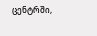ცენტრში,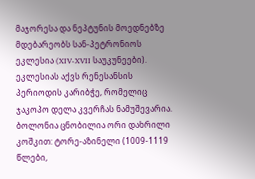მაჯორესა და ნეპტუნის მოედნებზე მდებარეობს სან-პეტრონიოს ეკლესია (XIV-XVII საუკუნეები). ეკლესიას აქვს რენესანსის პერიოდის კარიბჭე, რომელიც ჯაკოპო დელა კვერჩას ნამუშევარია.
ბოლონია ცნობილია ორი დახრილი კოშკით: ტორე-აზინელი (1009-1119 წლები,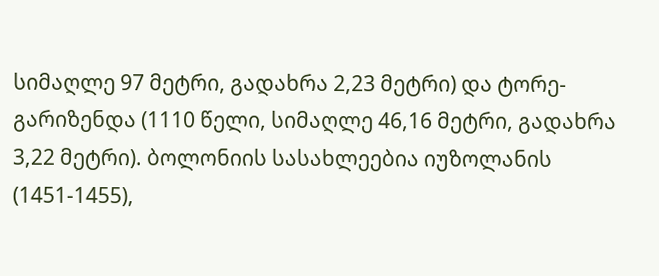სიმაღლე 97 მეტრი, გადახრა 2,23 მეტრი) და ტორე-გარიზენდა (1110 წელი, სიმაღლე 46,16 მეტრი, გადახრა 3,22 მეტრი). ბოლონიის სასახლეებია იუზოლანის (1451-1455),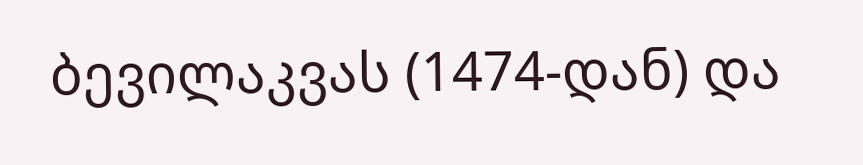ბევილაკვას (1474-დან) და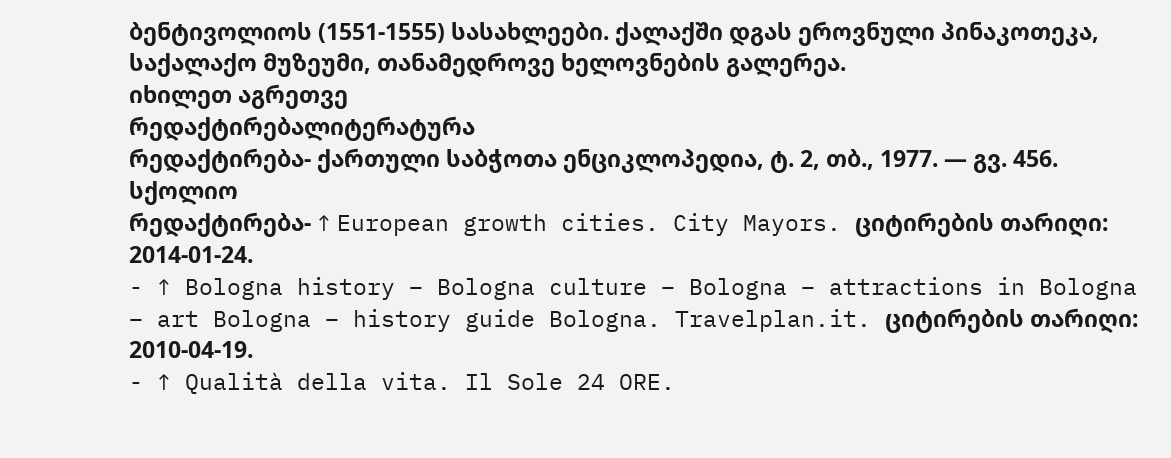ბენტივოლიოს (1551-1555) სასახლეები. ქალაქში დგას ეროვნული პინაკოთეკა, საქალაქო მუზეუმი, თანამედროვე ხელოვნების გალერეა.
იხილეთ აგრეთვე
რედაქტირებალიტერატურა
რედაქტირება- ქართული საბჭოთა ენციკლოპედია, ტ. 2, თბ., 1977. — გვ. 456.
სქოლიო
რედაქტირება- ↑ European growth cities. City Mayors. ციტირების თარიღი: 2014-01-24.
- ↑ Bologna history – Bologna culture – Bologna – attractions in Bologna – art Bologna – history guide Bologna. Travelplan.it. ციტირების თარიღი: 2010-04-19.
- ↑ Qualità della vita. Il Sole 24 ORE.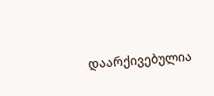დაარქივებულია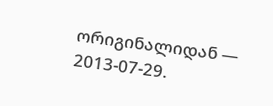ორიგინალიდან — 2013-07-29.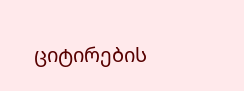ციტირების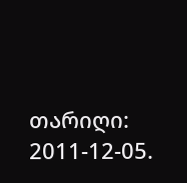თარიღი: 2011-12-05.